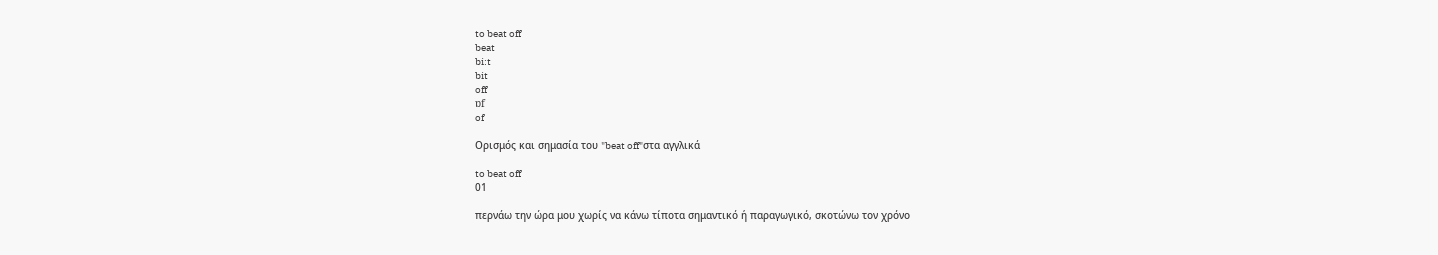to beat off
beat
bi:t
bit
off
ɒf
of

Ορισμός και σημασία του "beat off"στα αγγλικά

to beat off
01

περνάω την ώρα μου χωρίς να κάνω τίποτα σημαντικό ή παραγωγικό, σκοτώνω τον χρόνο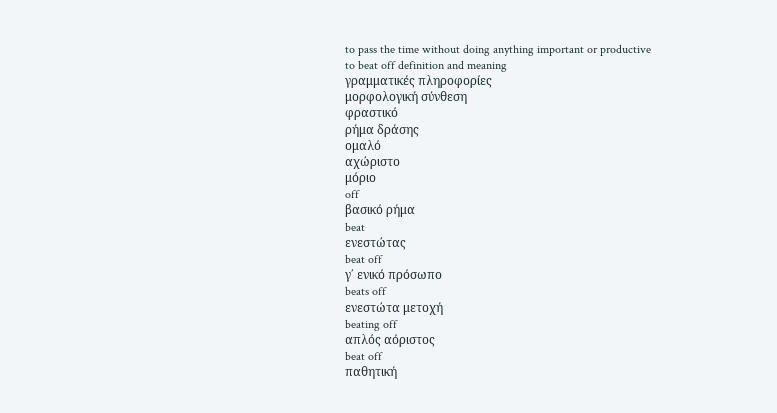to pass the time without doing anything important or productive
to beat off definition and meaning
γραμματικές πληροφορίες
μορφολογική σύνθεση
φραστικό
ρήμα δράσης
ομαλό
αχώριστο
μόριο
off
βασικό ρήμα
beat
ενεστώτας
beat off
γ΄ ενικό πρόσωπο
beats off
ενεστώτα μετοχή
beating off
απλός αόριστος
beat off
παθητική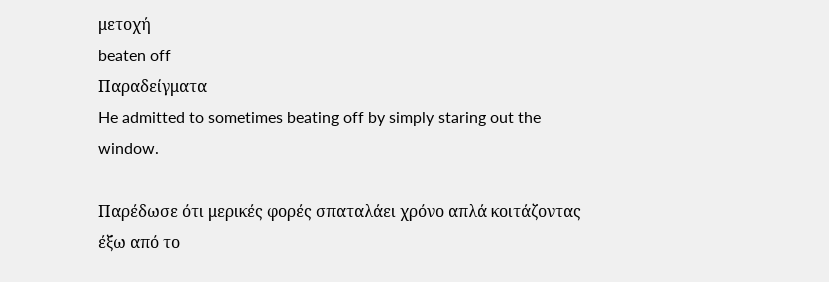μετοχή
beaten off
Παραδείγματα
He admitted to sometimes beating off by simply staring out the window.

Παρέδωσε ότι μερικές φορές σπαταλάει χρόνο απλά κοιτάζοντας έξω από το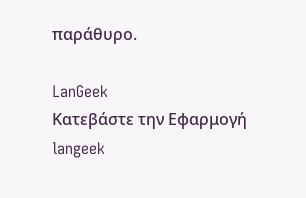παράθυρο.

LanGeek
Κατεβάστε την Εφαρμογή
langeek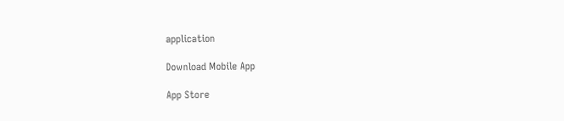application

Download Mobile App

App Store